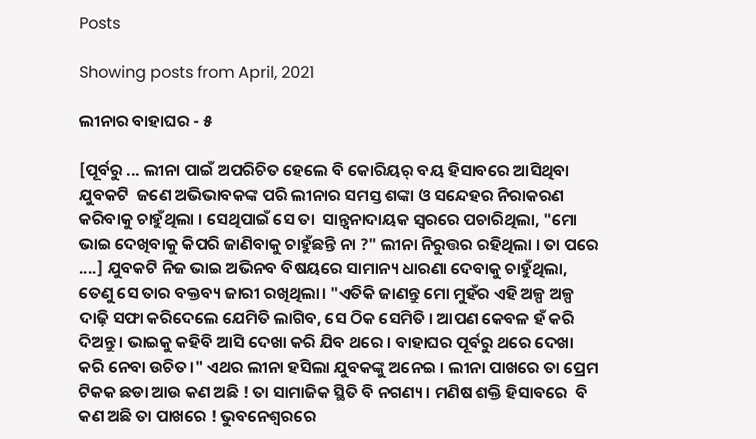Posts

Showing posts from April, 2021

ଲୀନାର ବାହାଘର - ୫

[ପୂର୍ବରୁ ... ଲୀନା ପାଇଁ ଅପରିଚିତ ହେଲେ ବି କୋରିୟର୍ ବୟ ହିସାବରେ ଆସିଥିବା ଯୁବକଟି  ଜଣେ ଅଭିଭାବକଙ୍କ ପରି ଲୀନାର ସମସ୍ତ ଶଙ୍କା ଓ ସନ୍ଦେହର ନିରାକରଣ କରିବାକୁ ଚାହୁଁଥିଲା । ସେଥିପାଇଁ ସେ ତା  ସାନ୍ତ୍ୱନାଦାୟକ ସ୍ୱରରେ ପଚାରିଥିଲା, "ମୋ ଭାଇ ଦେଖିବାକୁ କିପରି ଜାଣିବାକୁ ଚାହୁଁଛନ୍ତି ନା ?" ଲୀନା ନିରୁତ୍ତର ରହିଥିଲା । ତା ପରେ ....] ଯୁବକଟି ନିଜ ଭାଇ ଅଭିନବ ବିଷୟରେ ସାମାନ୍ୟ ଧାରଣା ଦେବାକୁ ଚାହୁଁଥିଲା, ତେଣୁ ସେ ତାର ବକ୍ତବ୍ୟ ଜାରୀ ରଖିଥିଲା। "ଏତିକି ଜାଣନ୍ତୁ ମୋ ମୁହଁର ଏହି ଅଳ୍ପ ଅଳ୍ପ ଦାଢ଼ି ସଫା କରିଦେଲେ ଯେମିତି ଲାଗିବ, ସେ ଠିକ ସେମିତି । ଆପଣ କେବଳ ହଁ କରି ଦିଅନ୍ତୁ । ଭାଇକୁ କହିବି ଆସି ଦେଖା କରି ଯିବ ଥରେ । ବାହାଘର ପୂର୍ବରୁ ଥରେ ଦେଖା କରି ନେବା ଉଚିତ।" ଏଥର ଲୀନା ହସିଲା ଯୁବକଙ୍କୁ ଅନେଇ । ଲୀନା ପାଖରେ ତା ପ୍ରେମ ଟିକକ ଛଡା ଆଉ କଣ ଅଛି ! ତା ସାମାଜିକ ସ୍ଥିତି ବି ନଗଣ୍ୟ । ମଣିଷ ଶକ୍ତି ହିସାବରେ  ବି କଣ ଅଛି ତା ପାଖରେ ! ଭୁବନେଶ୍ୱରରେ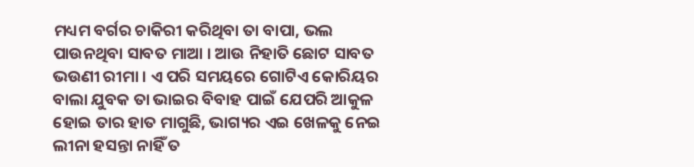ମଧ୍ୟମ ବର୍ଗର ଚାକିରୀ କରିଥିବା ତା ବାପା, ଭଲ  ପାଉନଥିବା ସାବତ ମାଆ । ଆଉ ନିହାତି ଛୋଟ ସାବତ ଭଉଣୀ ରୀମା । ଏ ପରି ସମୟରେ ଗୋଟିଏ କୋରିୟର ବାଲା ଯୁବକ ତା ଭାଇର ବିବାହ ପାଇଁ ଯେପରି ଆକୁଳ ହୋଇ ତାର ହାତ ମାଗୁଛି, ଭାଗ୍ୟର ଏଇ ଖେଳକୁ ନେଇ ଲୀନା ହସନ୍ତା ନାହିଁ ତ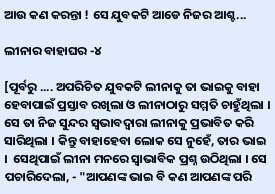ଆଉ କଣ କରନ୍ତା ! ସେ ଯୁବକଟି ଆଡେ ନିଜର ଆଶ୍ଚ...

ଲୀନାର ବାହାଘର -୪

[ପୂର୍ବରୁ .... ଅପରିଚିତ ଯୁବକଟି ଲୀନାକୁ ତା ଭାଇକୁ ବାହା ହେବାପାଇଁ ପ୍ରସ୍ତାବ ରଖିଲା ଓ ଲୀନାଠାରୁ ସମ୍ମତି ଚାହୁଁଥିଲା । ସେ ତା ନିଜ ସୁନ୍ଦର ସ୍ଵଭାବଦ୍ୱାରା ଲୀନାକୁ ପ୍ରଭାବିତ କରି ସାରିଥିଲା । କିନ୍ତୁ ବାହାହେବା ଲୋକ ସେ ନୁହେଁ, ତାର ଭାଇ ।  ସେଥିପାଇଁ ଲୀନା ମନରେ ସ୍ୱାଭାବିକ ପ୍ରଶ୍ନ ଉଠିଥିଲା । ସେ ପଚାରିଦେଲା, - "ଆପଣଙ୍କ ଭାଇ ବି କଣ ଆପଣଙ୍କ ପରି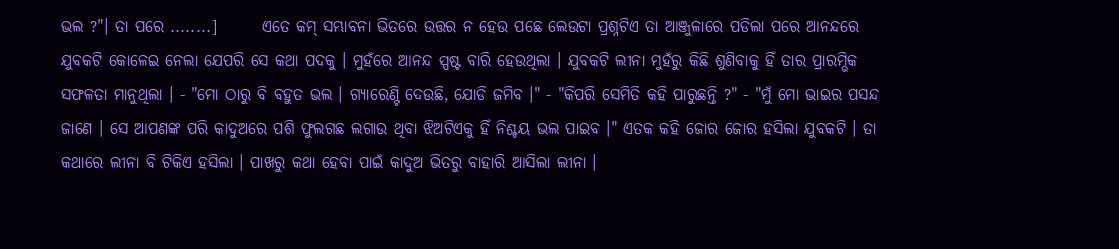ଭଲ ?"। ତା ପରେ ........]       ଏତେ କମ୍ ସମ୍ଭାବନା ଭିତରେ ଉତ୍ତର ନ ହେଉ ପଛେ ଲେଉଟା ପ୍ରଶ୍ନଟିଏ ତା ଆଞ୍ଜୁଳାରେ ପଡିଲା ପରେ ଆନନ୍ଦରେ ଯୁବକଟି କୋଳେଇ ନେଲା ଯେପରି ସେ କଥା ପଦକୁ । ମୁହଁରେ ଆନନ୍ଦ ସ୍ପଷ୍ଟ ବାରି ହେଉଥିଲା । ଯୁବକଟି ଲୀନା ମୁହଁରୁ କିଛି ଶୁଣିବାକୁ ହିଁ ତାର ପ୍ରାରମ୍ଭିକ ସଫଳତା ମାନୁଥିଲା । - "ମୋ ଠାରୁ ବି ବହୁତ ଭଲ । ଗ୍ୟାରେଣ୍ଟି ଦେଉଛି, ଯୋଡି ଜମିବ ।" - "କିପରି ସେମିତି କହି ପାରୁଛନ୍ତି ?" - "ମୁଁ ମୋ ଭାଇର ପସନ୍ଦ ଜାଣେ । ସେ ଆପଣଙ୍କ ପରି କାଦୁଅରେ ପଶି ଫୁଲଗଛ ଲଗାଉ ଥିବା ଝିଅଟିଏକୁ ହିଁ ନିଶ୍ଚୟ ଭଲ ପାଇବ ।" ଏତକ କହି ଜୋର ଜୋର ହସିଲା ଯୁବକଟି । ତା କଥାରେ ଲୀନା ବି ଟିକିଏ ହସିଲା । ପାଖରୁ କଥା ହେବା ପାଇଁ କାଦୁଅ ଭିତରୁ ବାହାରି ଆସିଲା ଲୀନା ।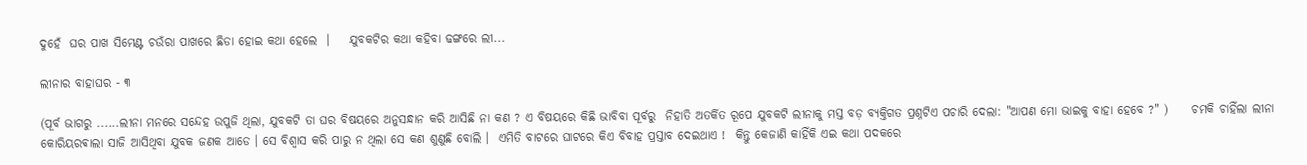ଦୁହେଁ  ଘର ପାଖ ସିମେଣ୍ଟ ଚଉଁରା ପାଖରେ ଛିଡା ହୋଇ କଥା ହେଲେ  ।    ଯୁବକଟିର କଥା କହିବା ଢଙ୍ଗରେ ଲୀ...

ଲୀନାର ବାହାଘର - ୩

(ପୂର୍ବ ଭାଗରୁ ......ଲୀନା ମନରେ ସନ୍ଦେହ ଉପୁଜି ଥିଲା, ଯୁବକଟି ତା ଘର ବିଷୟରେ ଅନୁସନ୍ଧାନ କରି ଆସିଛି ନା କଣ ? ଏ ବିଷୟରେ କିଛି ଭାବିବା ପୂର୍ବରୁ  ନିହାତି ଅତର୍କିତ ରୂପେ ଯୁବକଟି ଲୀନାକୁ ମସ୍ତ ବଡ଼ ବ୍ୟକ୍ତିଗତ ପ୍ରଶ୍ନଟିଏ ପଚାରି ଦେଲା: "ଆପଣ ମୋ ଭାଇକୁ ବାହା ହେବେ ?" )     ଚମକି ଚାହିଁଲା ଲୀନା କୋରିୟରଵାଲା ସାଜି ଆସିଥିବା ଯୁବକ ଜଣକ ଆଡେ । ସେ ବିଶ୍ୱାସ କରି ପାରୁ ନ ଥିଲା ସେ କଣ ଶୁଣୁଛି ବୋଲି ।  ଏମିତି ବାଟରେ ଘାଟରେ କିଏ ବିବାହ ପ୍ରସ୍ତାବ ଦେଇଥାଏ !  କିନ୍ତୁ କେଜାଣି କାହିଁକି ଏଇ କଥା ପଦକରେ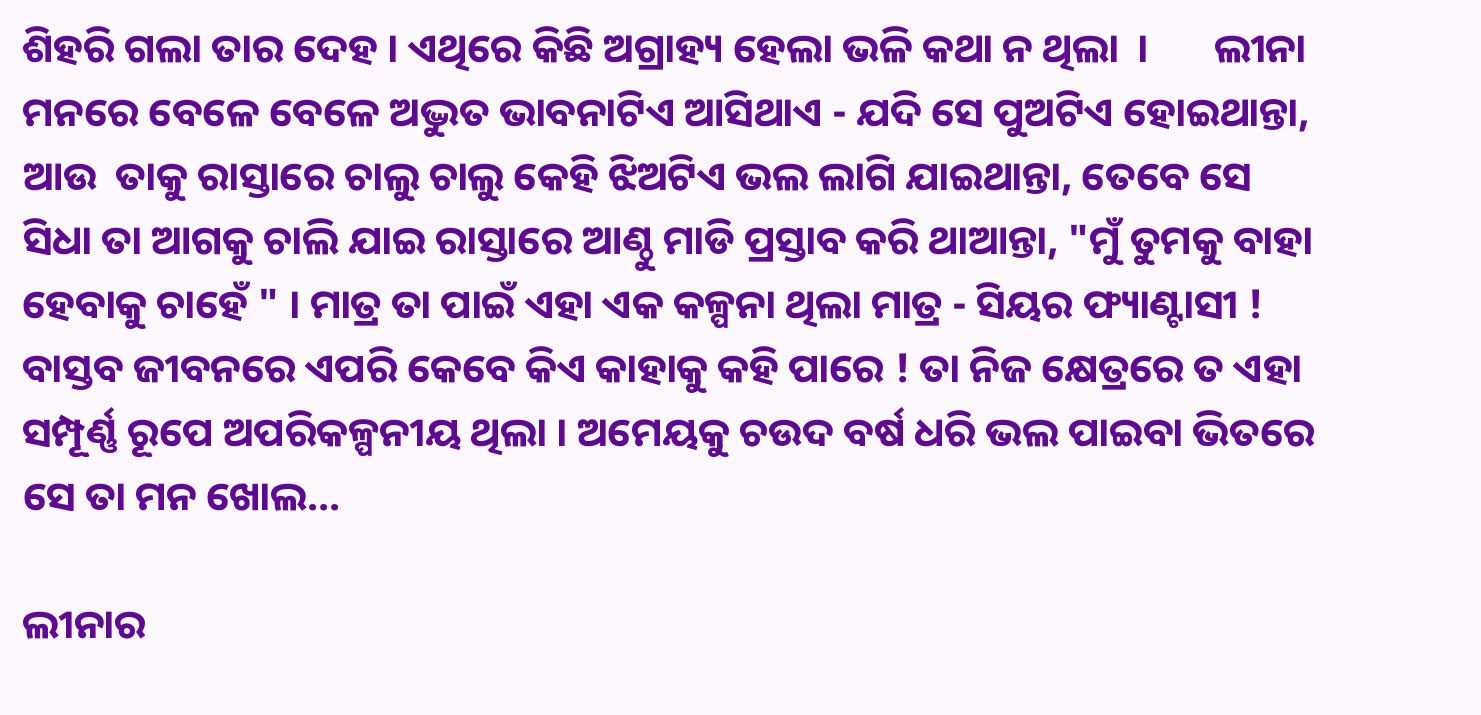ଶିହରି ଗଲା ତାର ଦେହ । ଏଥିରେ କିଛି ଅଗ୍ରାହ୍ୟ ହେଲା ଭଳି କଥା ନ ଥିଲା  ।       ଲୀନା ମନରେ ବେଳେ ବେଳେ ଅଦ୍ଭୁତ ଭାବନାଟିଏ ଆସିଥାଏ - ଯଦି ସେ ପୁଅଟିଏ ହୋଇଥାନ୍ତା, ଆଉ  ତାକୁ ରାସ୍ତାରେ ଚାଲୁ ଚାଲୁ କେହି ଝିଅଟିଏ ଭଲ ଲାଗି ଯାଇଥାନ୍ତା, ତେବେ ସେ ସିଧା ତା ଆଗକୁ ଚାଲି ଯାଇ ରାସ୍ତାରେ ଆଣ୍ଠୁ ମାଡି ପ୍ରସ୍ତାବ କରି ଥାଆନ୍ତା, "ମୁଁ ତୁମକୁ ବାହା ହେବାକୁ ଚାହେଁ " । ମାତ୍ର ତା ପାଇଁ ଏହା ଏକ କଳ୍ପନା ଥିଲା ମାତ୍ର - ସିୟର ଫ୍ୟାଣ୍ଟାସୀ ! ବାସ୍ତବ ଜୀବନରେ ଏପରି କେବେ କିଏ କାହାକୁ କହି ପାରେ ! ତା ନିଜ କ୍ଷେତ୍ରରେ ତ ଏହା ସମ୍ପୂର୍ଣ୍ଣ ରୂପେ ଅପରିକଳ୍ପନୀୟ ଥିଲା । ଅମେୟକୁ ଚଉଦ ବର୍ଷ ଧରି ଭଲ ପାଇବା ଭିତରେ ସେ ତା ମନ ଖୋଲ...

ଲୀନାର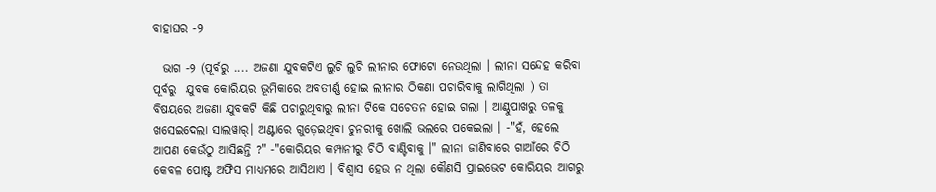ବାହାଘର -୨

  ଭାଗ -୨ (ପୂର୍ବରୁ .... ଅଜଣା ଯୁବକଟିଏ ଲୁଚି ଲୁଚି ଲୀନାର ଫୋଟୋ ନେଉଥିଲା । ଲୀନା ସନ୍ଦେହ କରିବା ପୂର୍ବରୁ  ଯୁବକ କୋରିୟର ଭୂମିକାରେ ଅବତୀର୍ଣ୍ଣ ହୋଇ ଲୀନାର ଠିକଣା ପଚାରିବାକୁ ଲାଗିଥିଲା ) ତା ବିଷୟରେ ଅଜଣା ଯୁବକଟି କିଛି ପଚାରୁଥିବାରୁ ଲୀନା ଟିକେ ସଚେତନ ହୋଇ ଗଲା । ଆଣ୍ଠୁପାଖରୁ ତଳକୁ ଖସେଇଦେଲା ସାଲୱାର୍। ଅଣ୍ଟାରେ ଗୁଡ଼େଇଥିବା ଚୁନରୀକୁ ଖୋଲି ଭଲରେ ପକେଇଲା । -"ହଁ, ହେଲେ ଆପଣ କେଉଁଠୁ ଆସିଛନ୍ତି ?" -"କୋରିୟର କମ୍ପାନୀରୁ ଚିଠି ବାଣ୍ଟିବାକୁ ।" ଲୀନା ଜାଣିବାରେ ଗାଆଁରେ ଚିଠି କେବଳ ପୋଷ୍ଟ ଅଫିସ ମାଧ୍ୟମରେ ଆସିଥାଏ । ବିଶ୍ୱାସ ହେଉ ନ ଥିଲା କୌଣସି ପ୍ରାଇଭେଟ କୋରିୟର ଆଗରୁ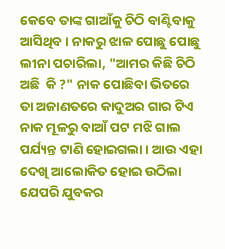କେବେ ତାଙ୍କ ଗାଆଁକୁ ଚିଠି ବାଣ୍ଟିବାକୁ ଆସିଥିବ । ନାକରୁ ଝାଳ ପୋଛୁ ପୋଛୁ ଲୀନା ପଚାରିଲା, "ଆମର କିଛି ଚିଠି ଅଛି  କି ?" ନାକ ପୋଛିବା ଭିତରେ ତା ଅଜାଣତରେ କାଦୁଅର ଗାର ଟିଏ ନାକ ମୂଳରୁ ବାଆଁ ପଟ ମଝି ଗାଲ ପର୍ଯ୍ୟନ୍ତ ଟାଣି ହୋଇଗଲା । ଆଉ ଏହା ଦେଖି ଆଲୋକିତ ହୋଇ ଉଠିଲା ଯେପରି ଯୁବକର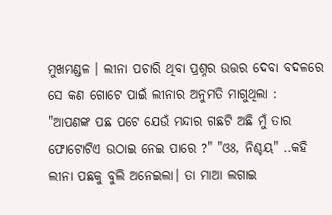ମୁଖମଣ୍ଡଳ । ଲୀନା ପଚାରି ଥିବା ପ୍ରଶ୍ନର ଉତ୍ତର ଦେବା ବଦଳରେ ସେ କଣ ଗୋଟେ ପାଇଁ ଲୀନାର ଅନୁମତି ମାଗୁଥିଲା : "ଆପଣଙ୍କ ପଛ ପଟେ ଯେଉଁ ମନ୍ଦାର ଗଛଟି ଅଛି ମୁଁ ତାର ଫୋଟୋଟିଏ ଉଠାଇ ନେଇ ପାରେ ?" "ଓଃ, ନିଶ୍ଚୟ" ..କହି ଲୀନା ପଛକୁ ବୁଲି ଅନେଇଲା। ତା ମାଆ ଲଗାଇ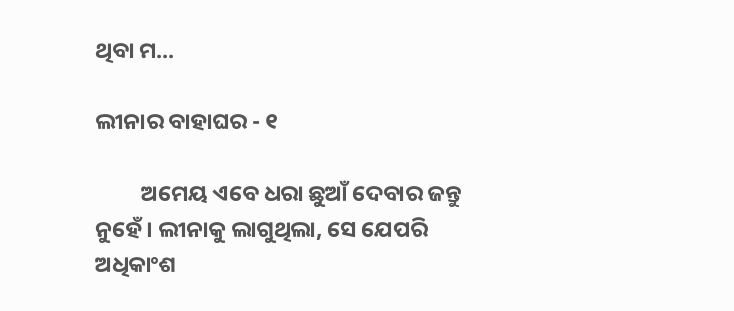ଥିବା ମ...

ଲୀନାର ବାହାଘର - ୧

         ଅମେୟ ଏବେ ଧରା ଛୁଆଁ ଦେବାର ଜନ୍ତୁ ନୁହେଁ । ଲୀନାକୁ ଲାଗୁଥିଲା, ସେ ଯେପରି ଅଧିକାଂଶ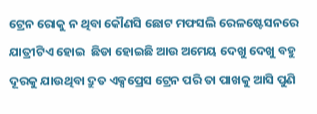ଟ୍ରେନ ରୋକୁ ନ ଥିବା କୌଣସି ଛୋଟ ମଫସଲି ରେଳଷ୍ଟେସନରେ   ଯାତ୍ରୀଟିଏ ହୋଇ  ଛିଡା ହୋଇଛି ଆଉ ଅମେୟ ଦେଖୁ ଦେଖୁ ବହୁ ଦୂରକୁ ଯାଉଥିବା ଦ୍ରୁତ ଏକ୍ସପ୍ରେସ ଟ୍ରେନ ପରି ତା ପାଖକୁ ଆସି ପୁଣି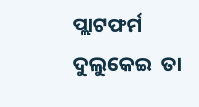ପ୍ଲାଟଫର୍ମ ଦୁଲୁକେଇ  ତା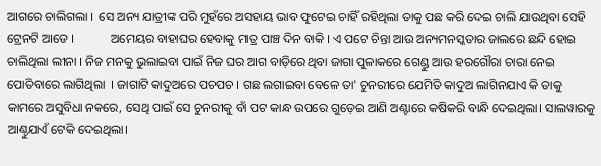ଆଗରେ ଚାଲିଗଲା ।  ସେ ଅନ୍ୟ ଯାତ୍ରୀଙ୍କ ପରି ମୁହଁରେ ଅସହାୟ ଭାବ ଫୁଟେଇ ଚାହିଁ ରହିଥିଲା ତାକୁ ପଛ କରି ଦେଇ ଚାଲି ଯାଉଥିବା ସେହି ଟ୍ରେନଟି ଆଡେ ।            ଅମେୟର ବାହାଘର ହେବାକୁ ମାତ୍ର ପାଞ୍ଚ ଦିନ ବାକି । ଏ ପଟେ ଚିନ୍ତା ଆଉ ଅନ୍ୟମନସ୍କତାର ଜାଲରେ ଛନ୍ଦି ହୋଇ ଚାଲିଥିଲା ଲୀନା । ନିଜ ମନକୁ ଭୁଲାଇବା ପାଇଁ ନିଜ ଘର ଆଗ ବାଡ଼ିରେ ଥିବା ଜାଗା ପୁଳାକରେ ଗେଣ୍ଡୁ ଆଉ ହରଗୌରା ଚାରା ନେଇ ପୋତିବାରେ ଲାଗିଥିଲା  । ଜାଗାଟି କାଦୁଅରେ ପଚପଚ । ଗଛ ଲଗାଇବା ବେଳେ ତା' ଚୁନରୀରେ ଯେମିତି କାଦୁଅ ଲାଗିନଯାଏ କି ତାକୁ କାମରେ ଅସୁବିଧା ନକରେ, ସେଥି ପାଇଁ ସେ ଚୁନରୀକୁ ବାଁ ପଟ କାନ୍ଧ ଉପରେ ଗୁଡ଼େଇ ଆଣି ଅଣ୍ଟାରେ କଷିକରି ବାନ୍ଧି ଦେଇଥିଲା। ସାଲୱାରକୁ ଆଣ୍ଠୁଯାଏଁ ଟେକି ଦେଇଥିଲା।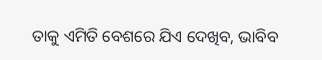ତାକୁ ଏମିତି ବେଶରେ ଯିଏ ଦେଖିବ, ଭାବିବ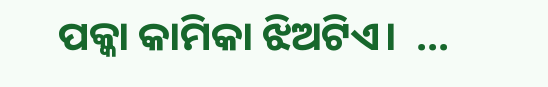ପକ୍କା କାମିକା ଝିଅଟିଏ।  ...